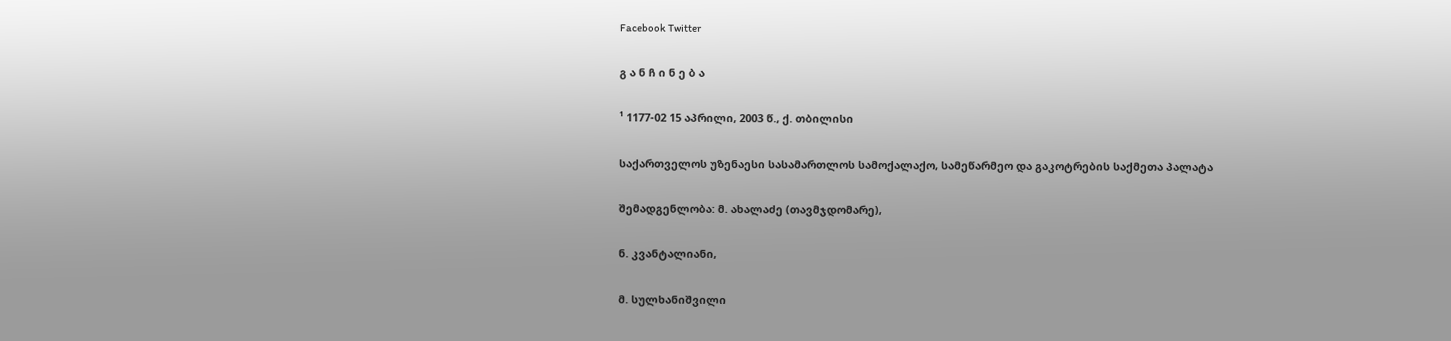Facebook Twitter

გ ა ნ ჩ ი ნ ე ბ ა

¹ 1177-02 15 აპრილი, 2003 წ., ქ. თბილისი

საქართველოს უზენაესი სასამართლოს სამოქალაქო, სამეწარმეო და გაკოტრების საქმეთა პალატა

შემადგენლობა: მ. ახალაძე (თავმჯდომარე),

ნ. კვანტალიანი,

მ. სულხანიშვილი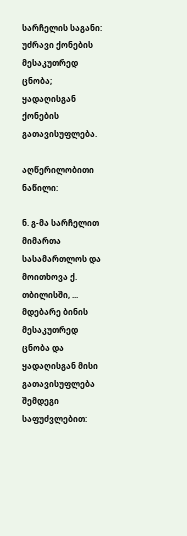სარჩელის საგანი: უძრავი ქონების მესაკუთრედ ცნობა; ყადაღისგან ქონების გათავისუფლება.

აღწერილობითი ნაწილი:

ნ. გ-მა სარჩელით მიმართა სასამართლოს და მოითხოვა ქ. თბილისში, ... მდებარე ბინის მესაკუთრედ ცნობა და ყადაღისგან მისი გათავისუფლება შემდეგი საფუძვლებით: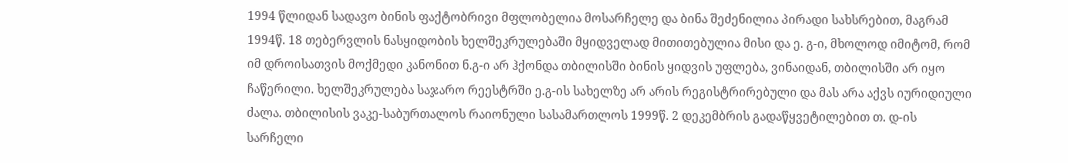1994 წლიდან სადავო ბინის ფაქტობრივი მფლობელია მოსარჩელე და ბინა შეძენილია პირადი სახსრებით, მაგრამ 1994წ. 18 თებერვლის ნასყიდობის ხელშეკრულებაში მყიდველად მითითებულია მისი და ე. გ-ი, მხოლოდ იმიტომ, რომ იმ დროისათვის მოქმედი კანონით ნ.გ-ი არ ჰქონდა თბილისში ბინის ყიდვის უფლება, ვინაიდან, თბილისში არ იყო ჩაწერილი. ხელშეკრულება საჯარო რეესტრში ე.გ-ის სახელზე არ არის რეგისტრირებული და მას არა აქვს იურიდიული ძალა. თბილისის ვაკე-საბურთალოს რაიონული სასამართლოს 1999წ. 2 დეკემბრის გადაწყვეტილებით თ. დ-ის სარჩელი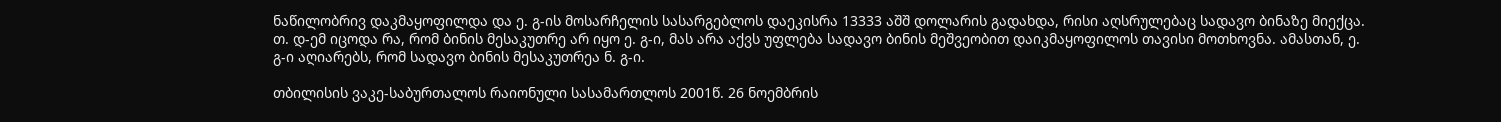ნაწილობრივ დაკმაყოფილდა და ე. გ-ის მოსარჩელის სასარგებლოს დაეკისრა 13333 აშშ დოლარის გადახდა, რისი აღსრულებაც სადავო ბინაზე მიექცა. თ. დ-ემ იცოდა რა, რომ ბინის მესაკუთრე არ იყო ე. გ-ი, მას არა აქვს უფლება სადავო ბინის მეშვეობით დაიკმაყოფილოს თავისი მოთხოვნა. ამასთან, ე. გ-ი აღიარებს, რომ სადავო ბინის მესაკუთრეა ნ. გ-ი.

თბილისის ვაკე-საბურთალოს რაიონული სასამართლოს 2001წ. 26 ნოემბრის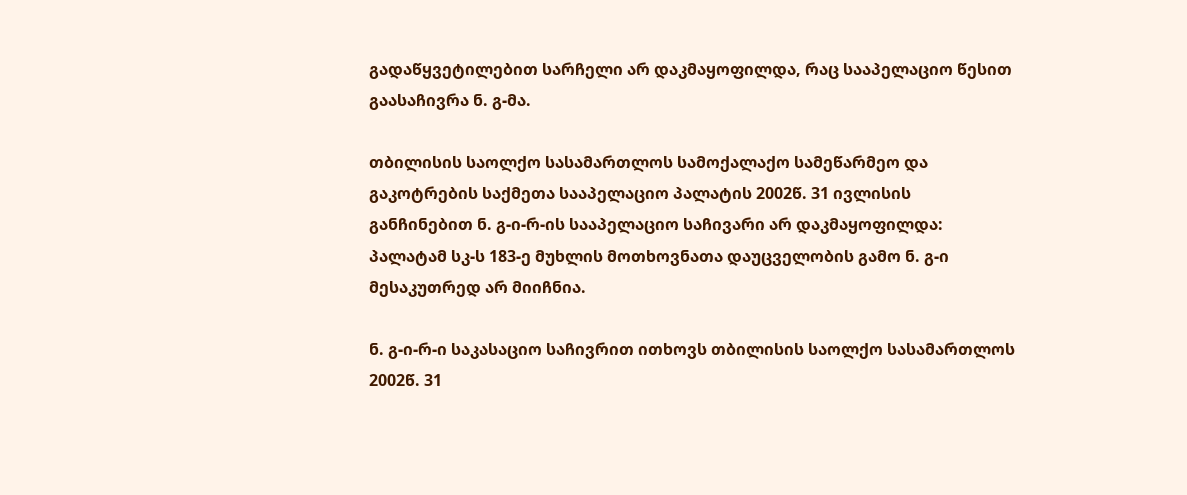გადაწყვეტილებით სარჩელი არ დაკმაყოფილდა, რაც სააპელაციო წესით გაასაჩივრა ნ. გ-მა.

თბილისის საოლქო სასამართლოს სამოქალაქო სამეწარმეო და გაკოტრების საქმეთა სააპელაციო პალატის 2002წ. 31 ივლისის განჩინებით ნ. გ-ი-რ-ის სააპელაციო საჩივარი არ დაკმაყოფილდა: პალატამ სკ-ს 183-ე მუხლის მოთხოვნათა დაუცველობის გამო ნ. გ-ი მესაკუთრედ არ მიიჩნია.

ნ. გ-ი-რ-ი საკასაციო საჩივრით ითხოვს თბილისის საოლქო სასამართლოს 2002წ. 31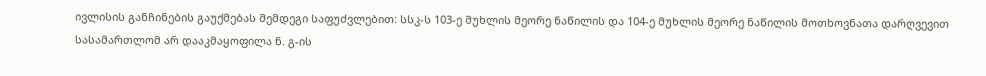ივლისის განჩინების გაუქმებას შემდეგი საფუძვლებით: სსკ-ს 103-ე მუხლის მეორე ნაწილის და 104-ე მუხლის მეორე ნაწილის მოთხოვნათა დარღვევით სასამართლომ არ დააკმაყოფილა ნ. გ-ის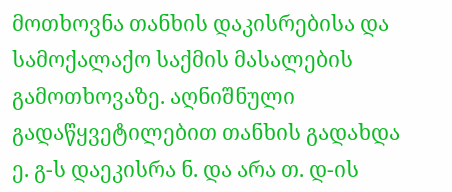მოთხოვნა თანხის დაკისრებისა და სამოქალაქო საქმის მასალების გამოთხოვაზე. აღნიშნული გადაწყვეტილებით თანხის გადახდა ე. გ-ს დაეკისრა ნ. და არა თ. დ-ის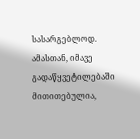სასარგებლოდ. ამასთან, იმავე გადაწყვეტილებაში მითითებულია,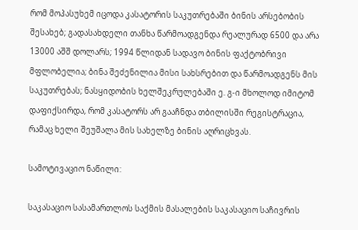რომ მოპასუხემ იცოდა კასატორის საკუთრებაში ბინის არსებობის შესახებ; გადასახდელი თანხა წარმოადგენდა რეალურად 6500 და არა 13000 აშშ დოლარს; 1994 წლიდან სადავო ბინის ფაქტობრივი მფლობელია; ბინა შეძენილია მისი სახსრებით და წარმოადგენს მის საკუთრებას; ნასყიდობის ხელშეკრულებაში ე. გ-ი მხოლოდ იმიტომ დაფიქსირდა, რომ კასატორს არ გააჩნდა თბილისში რეგისტრაცია, რამაც ხელი შეუშალა მის სახელზე ბინის აღრიცხვას.

სამოტივაციო ნაწილი:

საკასაციო სასამართლოს საქმის მასალების საკასაციო საჩივრის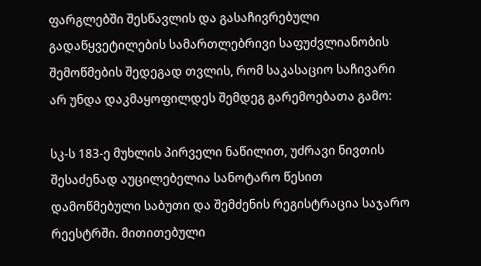ფარგლებში შესწავლის და გასაჩივრებული გადაწყვეტილების სამართლებრივი საფუძვლიანობის შემოწმების შედეგად თვლის, რომ საკასაციო საჩივარი არ უნდა დაკმაყოფილდეს შემდეგ გარემოებათა გამო:

სკ-ს 183-ე მუხლის პირველი ნაწილით, უძრავი ნივთის შესაძენად აუცილებელია სანოტარო წესით დამოწმებული საბუთი და შემძენის რეგისტრაცია საჯარო რეესტრში. მითითებული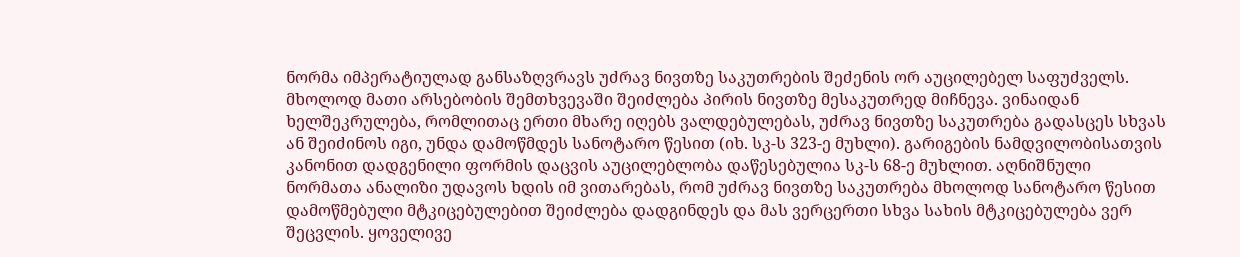ნორმა იმპერატიულად განსაზღვრავს უძრავ ნივთზე საკუთრების შეძენის ორ აუცილებელ საფუძველს. მხოლოდ მათი არსებობის შემთხვევაში შეიძლება პირის ნივთზე მესაკუთრედ მიჩნევა. ვინაიდან ხელშეკრულება, რომლითაც ერთი მხარე იღებს ვალდებულებას, უძრავ ნივთზე საკუთრება გადასცეს სხვას ან შეიძინოს იგი, უნდა დამოწმდეს სანოტარო წესით (იხ. სკ-ს 323-ე მუხლი). გარიგების ნამდვილობისათვის კანონით დადგენილი ფორმის დაცვის აუცილებლობა დაწესებულია სკ-ს 68-ე მუხლით. აღნიშნული ნორმათა ანალიზი უდავოს ხდის იმ ვითარებას, რომ უძრავ ნივთზე საკუთრება მხოლოდ სანოტარო წესით დამოწმებული მტკიცებულებით შეიძლება დადგინდეს და მას ვერცერთი სხვა სახის მტკიცებულება ვერ შეცვლის. ყოველივე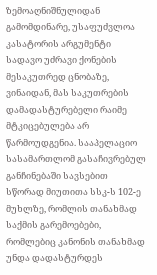ზემოაღნიშნულიდან გამომდინარე, უსაფუძვლოა კასატორის არგუმენტი სადავო უძრავი ქონების მესაკუთრედ ცნობაზე, ვინაიდან, მას საკუთრების დამადასტურებელი რაიმე მტკიცებულება არ წარმოუდგენია. სააპელაციო სასამართლომ გასაჩივრებულ განჩინებაში სავსებით სწორად მიუთითა სსკ-ს 102-ე მუხლზე, რომლის თანახმად საქმის გარემოებები, რომლებიც კანონის თანახმად უნდა დადასტურდეს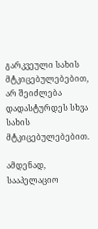გარკვეული სახის მტკიცებულებებით, არ შეიძლება დადასტურდეს სხვა სახის მტკიცებულებებით.

ამდენად, სააპელაციო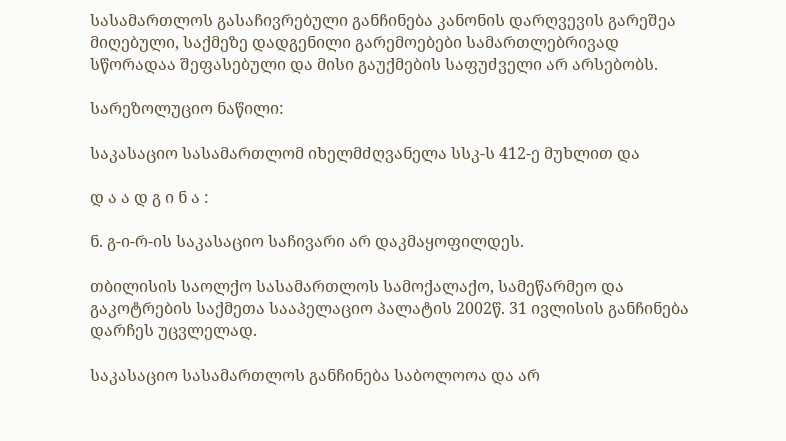სასამართლოს გასაჩივრებული განჩინება კანონის დარღვევის გარეშეა მიღებული, საქმეზე დადგენილი გარემოებები სამართლებრივად სწორადაა შეფასებული და მისი გაუქმების საფუძველი არ არსებობს.

სარეზოლუციო ნაწილი:

საკასაციო სასამართლომ იხელმძღვანელა სსკ-ს 412-ე მუხლით და

დ ა ა დ გ ი ნ ა :

ნ. გ-ი-რ-ის საკასაციო საჩივარი არ დაკმაყოფილდეს.

თბილისის საოლქო სასამართლოს სამოქალაქო, სამეწარმეო და გაკოტრების საქმეთა სააპელაციო პალატის 2002წ. 31 ივლისის განჩინება დარჩეს უცვლელად.

საკასაციო სასამართლოს განჩინება საბოლოოა და არ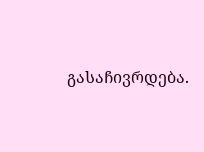გასაჩივრდება.